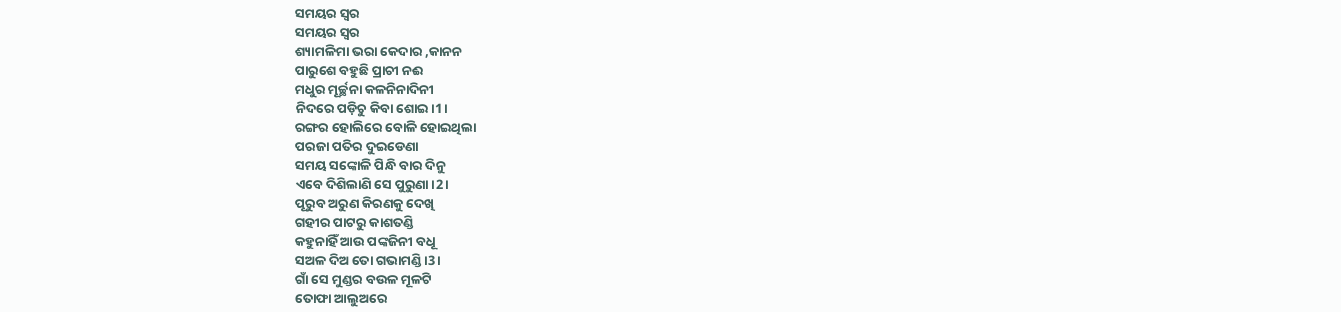ସମୟର ସ୍ବର
ସମୟର ସ୍ବର
ଶ୍ୟାମଳିମା ଭରା କେଦାର ,କାନନ
ପାରୁଶେ ବହୁଛି ପ୍ରାଚୀ ନଈ
ମଧୁର ମୂର୍ଚ୍ଛନା କଳନିନାଦିନୀ
ନିଦରେ ପଡ଼ିଚୁ କିବା ଶୋଇ।1।
ରଙ୍ଗର ହୋଲିରେ ବୋଳି ହୋଇଥିଲା
ପରଜା ପତିର ଦୁଇଡେଣା
ସମୟ ସଙ୍କୋଳି ପିନ୍ଧି ବାର ଦିନୁ
ଏବେ ଦିଶିଲାଣି ସେ ପୁରୁଣା।2।
ପୂରୁବ ଅରୁଣ କିରଣକୁ ଦେଖି
ଗହୀର ପାଟରୁ କାଶତଣ୍ଡି
କହୁନାହିଁ ଆଉ ପଙ୍କଜିନୀ ବଧୂ
ସଅଳ ଦିଅ ତୋ ଗଭାମଣ୍ଡି।3।
ଗାଁ ସେ ମୁଣ୍ଡର ବଉଳ ମୂଳଟି
ତୋଫା ଆଲୁଅରେ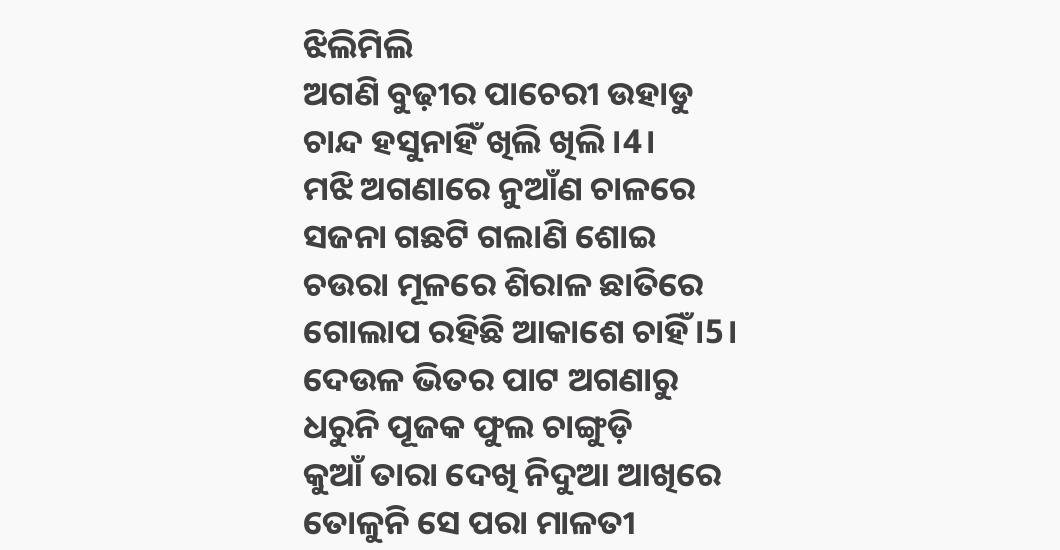ଝିଲିମିଲି
ଅଗଣି ବୁଢ଼ୀର ପାଚେରୀ ଉହାଡୁ
ଚାନ୍ଦ ହସୁନାହିଁ ଖିଲି ଖିଲି।4।
ମଝି ଅଗଣାରେ ନୁଆଁଣ ଚାଳରେ
ସଜନା ଗଛଟି ଗଲାଣି ଶୋଇ
ଚଉରା ମୂଳରେ ଶିରାଳ ଛାତିରେ
ଗୋଲାପ ରହିଛି ଆକାଶେ ଚାହିଁ।5।
ଦେଉଳ ଭିତର ପାଟ ଅଗଣାରୁ
ଧରୁନି ପୂଜକ ଫୁଲ ଚାଙ୍ଗୁଡ଼ି
କୁଆଁ ତାରା ଦେଖି ନିଦୁଆ ଆଖିରେ
ତୋଳୁନି ସେ ପରା ମାଳତୀ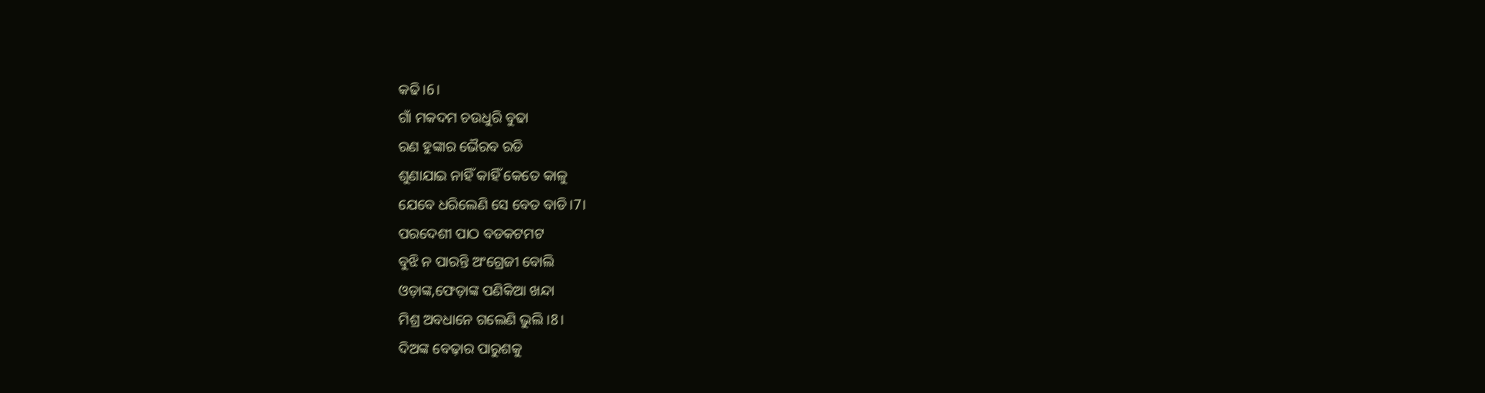କଢି।6।
ଗାଁ ମକଦମ ଚଉଧୁରି ବୁଢା
ରଣ ହୁଙ୍କାର ଭୈରବ ରଡି
ଶୁଣାଯାଇ ନାହିଁ କାହିଁ କେତେ କାଳୁ
ଯେବେ ଧରିଲେଣି ସେ ବେତ ବାଡି।7।
ପରଦେଶୀ ପାଠ ବଡକଟମଟ
ବୁଝି ନ ପାରନ୍ତି ଅଂଗ୍ରେଜୀ ବୋଲି
ଓଡ଼ାଙ୍କ,ଫେଡ଼ାଙ୍କ ପଣିକିଆ ଖନ୍ଦା
ମିଶ୍ର ଅବଧାନେ ଗଲେଣି ଭୁଲି।8।
ଦିଅଙ୍କ ବେଢ଼ାର ପାରୁଶକୁ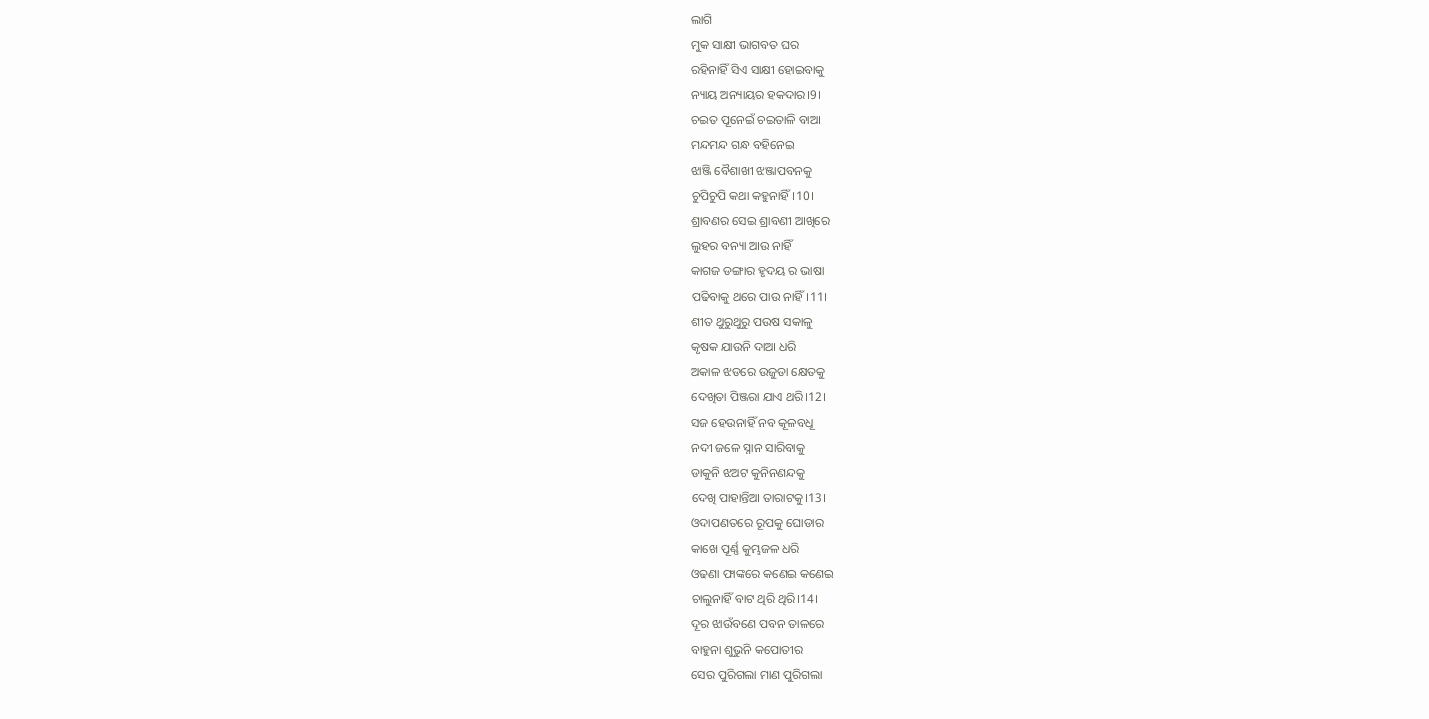ଲାଗି
ମୁକ ସାକ୍ଷୀ ଭାଗବତ ଘର
ରହିନାହିଁ ସିଏ ସାକ୍ଷୀ ହୋଇବାକୁ
ନ୍ୟାୟ ଅନ୍ୟାୟର ହକଦାର।9।
ଚଇତ ପୂନେଇଁ ଚଇତାଳି ବାଆ
ମନ୍ଦମନ୍ଦ ଗନ୍ଧ ବହିନେଇ
ଝାଞ୍ଜି ବୈଶାଖୀ ଝଞ୍ଜାପବନକୁ
ଚୁପିଚୁପି କଥା କହୁନାହିଁ।10।
ଶ୍ରାବଣର ସେଇ ଶ୍ରାବଣୀ ଆଖିରେ
ଲୁହର ବନ୍ୟା ଆଉ ନାହିଁ
କାଗଜ ଡଙ୍ଗାର ହୃଦୟ ର ଭାଷା
ପଢିବାକୁ ଥରେ ପାଉ ନାହିଁ।11।
ଶୀତ ଥୁରୁଥୁରୁ ପଉଷ ସକାଳୁ
କୃଷକ ଯାଉନି ଦାଆ ଧରି
ଅକାଳ ଝଡରେ ଉଜୁଡା କ୍ଷେତକୁ
ଦେଖିତା ପିଞ୍ଜରା ଯାଏ ଥରି।12।
ସଜ ହେଉନାହିଁ ନବ କୂଳବଧୂ
ନଦୀ ଜଳେ ସ୍ନାନ ସାରିବାକୁ
ଡାକୁନି ଝଅଟ କୁନିନଣନ୍ଦକୁ
ଦେଖି ପାହାନ୍ତିଆ ତାରାଟକୁ।13।
ଓଦାପଣତରେ ରୂପକୁ ଘୋଡାର
କାଖେ ପୂର୍ଣ୍ଣ କୁମ୍ଭଜଳ ଧରି
ଓଢଣା ଫାଙ୍କରେ କଣେଇ କଣେଇ
ଚାଲୁନାହିଁ ବାଟ ଥିରି ଥିରି।14।
ଦୂର ଝାଉଁବଣେ ପବନ ତାଳରେ
ବାହୁନା ଶୁଭୁନି କପୋତୀର
ସେର ପୁରିଗଲା ମାଣ ପୁରିଗଲା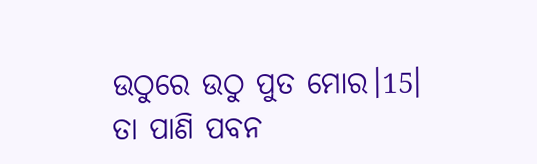ଉଠୁରେ ଉଠୁ ପୁତ ମୋର।15।
ତା ପାଣି ପବନ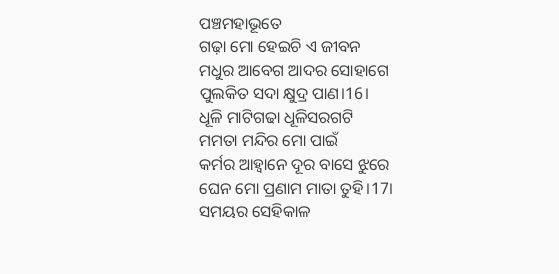ପଞ୍ଚମହାଭୂତେ
ଗଢ଼ା ମୋ ହେଇଚି ଏ ଜୀବନ
ମଧୁର ଆବେଗ ଆଦର ସୋହାଗେ
ପୁଲକିତ ସଦା କ୍ଷୁଦ୍ର ପାଣ।16।
ଧୂଳି ମାଟିଗଢା ଧୂଳିସରଗଟି
ମମତା ମନ୍ଦିର ମୋ ପାଇଁ
କର୍ମର ଆହ୍ୱାନେ ଦୂର ବାସେ ଝୁରେ
ଘେନ ମୋ ପ୍ରଣାମ ମାତା ତୁହି।17।
ସମୟର ସେହିକାଳ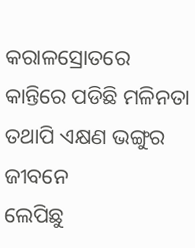କରାଳସ୍ରୋତରେ
କାନ୍ତିରେ ପଡିଛି ମଳିନତା
ତଥାପି ଏକ୍ଷଣ ଭଙ୍ଗୁର ଜୀବନେ
ଲେପିଛୁ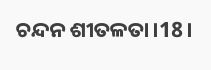ଚନ୍ଦନ ଶୀତଳତା।18।